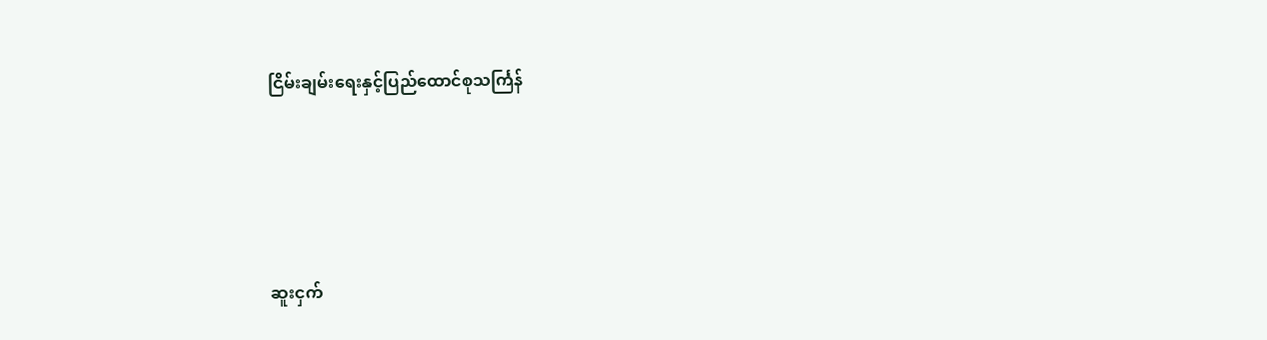ငြိမ်းချမ်းရေးနှင့်ပြည်ထောင်စုသင်္ကြန်





ဆူးငှက်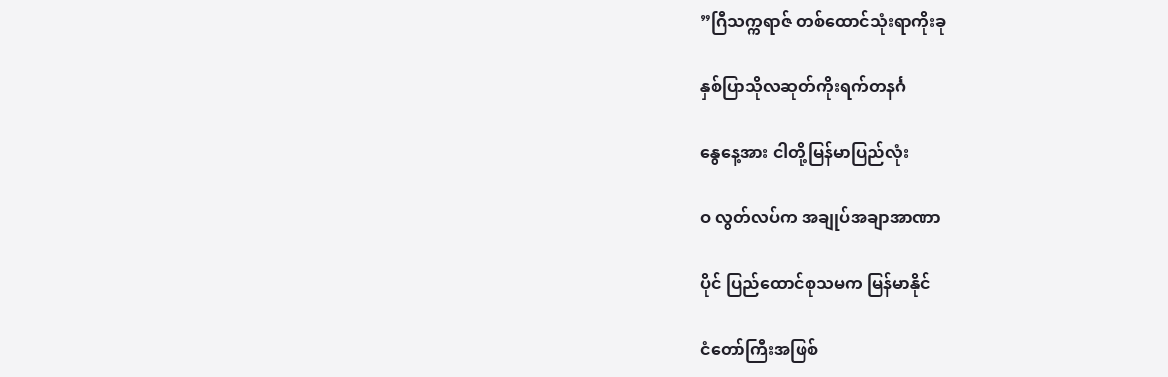”ဂြီသက္ကရာဇ် တစ်ထောင်သုံးရာကိုးခု

နှစ်ပြာသိုလဆုတ်ကိုးရက်တနင်္ဂ

နွေနေ့အား ငါတို့မြန်မာပြည်လုံး

ဝ လွတ်လပ်က အချုပ်အချာအာဏာ

ပိုင် ပြည်ထောင်စုသမက မြန်မာနိုင်

ငံတော်ကြီးအဖြစ်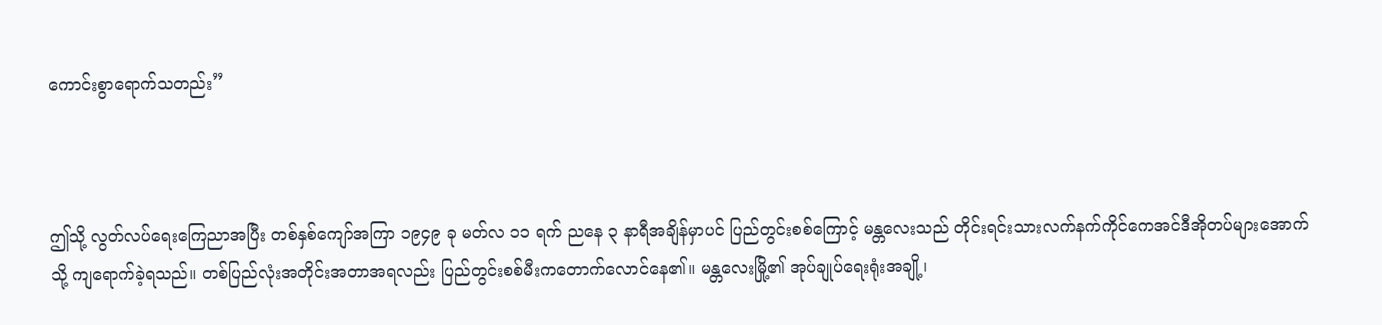ကောင်းစွာရောက်သတည်း”



ဤသို့ လွတ်လပ်ရေးကြေညာအပြီး တစ်နှစ်ကျော်အကြာ ၁၉၄၉ ခု မတ်လ ၁၁ ရက် ညနေ ၃ နာရီအချိန်မှာပင် ပြည်တွင်းစစ်ကြောင့် မန္တလေးသည် တိုင်းရင်းသားလက်နက်ကိုင်ကေအင်ဒီအိုတပ်များအောက်သို့ ကျရောက်ခဲ့ရသည်။ တစ်ပြည်လုံးအတိုင်းအတာအရလည်း ပြည်တွင်းစစ်မီးကတောက်လောင်နေ၏။ မန္တလေးမြို့၏ အုပ်ချုပ်ရေးရုံးအချို့၊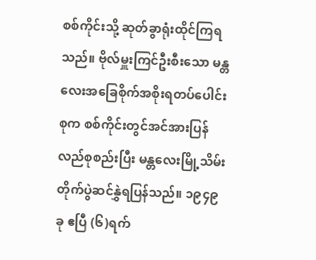စစ်ကိုင်းသို့ ဆုတ်ခွာရုံးထိုင်ကြရသည်။ ဗိုလ်မှူးကြင်ဦးစီးသော မန္တလေးအခြေစိုက်အစိုးရတပ်ပေါင်းစုက စစ်ကိုင်းတွင်အင်အားပြန်လည်စုစည်းပြီး မန္တလေးမြို့သိမ်းတိုက်ပွဲဆင်နွှဲရပြန်သည်။ ၁၉၄၉ ခု ဧပြီ (၆)ရက်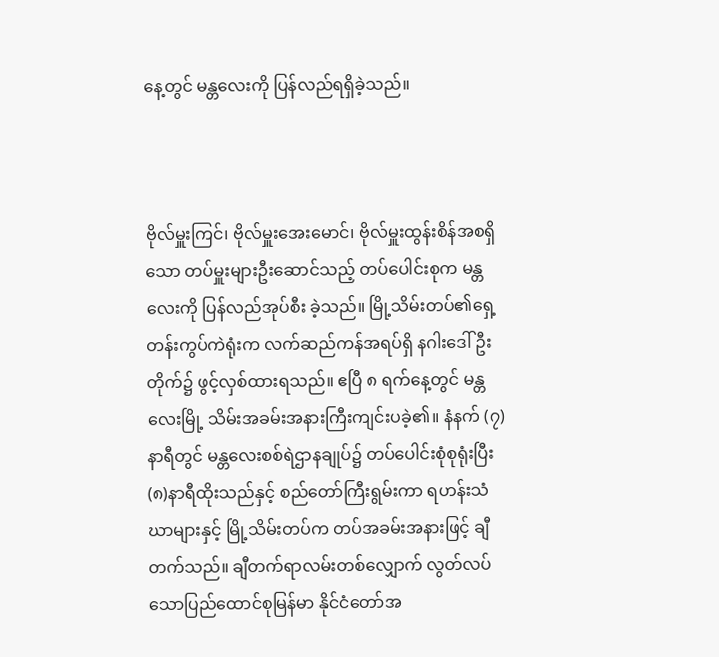နေ့တွင် မန္တလေးကို ပြန်လည်ရရှိခဲ့သည်။



ဗိုလ်မှူးကြင်၊ ဗိုလ်မှူးအေးမောင်၊ ဗိုလ်မှူးထွန်းစိန်အစရှိသော တပ်မှူးများဦးဆောင်သည့် တပ်ပေါင်းစုက မန္တလေးကို ပြန်လည်အုပ်စီး ခဲ့သည်။ မြို့သိမ်းတပ်၏ရှေ့တန်းကွပ်ကဲရုံးက လက်ဆည်ကန်အရပ်ရှိ နဂါးဒေါ်ဦးတိုက်၌ ဖွင့်လှစ်ထားရသည်။ ဧပြီ ၈ ရက်နေ့တွင် မန္တလေးမြို့ သိမ်းအခမ်းအနားကြီးကျင်းပခဲ့၏။ နံနက် (၇)နာရီတွင် မန္တလေးစစ်ရဲဌာနချုပ်၌ တပ်ပေါင်းစုံစုရုံးပြီး (၈)နာရီထိုးသည်နှင့် စည်တော်ကြီးရွမ်းကာ ရဟန်းသံဃာများနှင့် မြို့သိမ်းတပ်က တပ်အခမ်းအနားဖြင့် ချီတက်သည်။ ချီတက်ရာလမ်းတစ်လျှောက် လွတ်လပ်သောပြည်ထောင်စုမြန်မာ နိုင်ငံတော်အ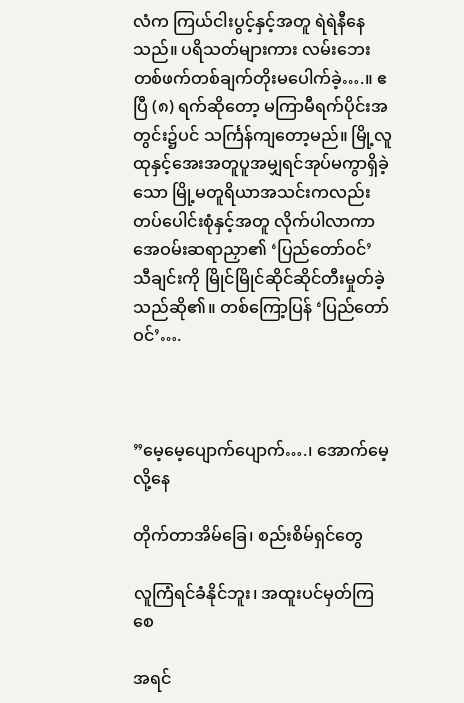လံက ကြယ်ငါးပွင့်နှင့်အတူ ရဲရဲနီနေသည်။ ပရိသတ်များကား လမ်းဘေးတစ်ဖက်တစ်ချက်တိုးမပေါက်ခဲ့….။ ဧပြီ (၈) ရက်ဆိုတော့ မကြာမီရက်ပိုင်းအတွင်း၌ပင် သင်္ကြန်ကျတော့မည်။ မြို့လူထုနှင့်အေးအတူပူအမျှရင်အုပ်မကွာရှိခဲ့သော မြို့မတူရိယာအသင်းကလည်း တပ်ပေါင်းစုံနှင့်အတူ လိုက်ပါလာကာ အေဝမ်းဆရာညှာ၏ ‘ပြည်တော်ဝင်’ သီချင်းကို မြိုင်မြိုင်ဆိုင်ဆိုင်တီးမှုတ်ခဲ့သည်ဆို၏။ တစ်ကြော့ပြန် ‘ပြည်တော်ဝင်’….



”မေ့မေ့ပျောက်ပျောက်….၊ အောက်မေ့လို့နေ

တိုက်တာအိမ်ခြေ၊ စည်းစိမ်ရှင်တွေ

လူကြံရင်ခံနိုင်ဘူး၊ အထူးပင်မှတ်ကြစေ

အရင်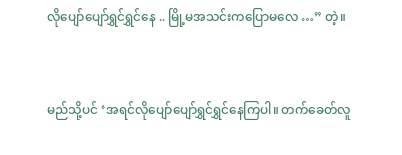လိုပျော်ပျော်ရွှင်ရွှင်နေ .. မြို့မအသင်းကပြောမလေ …” တဲ့။



မည်သို့ပင် ‘အရင်လိုပျော်ပျော်ရွှင်ရွှင်နေကြပါ။ တက်ခေတ်လူ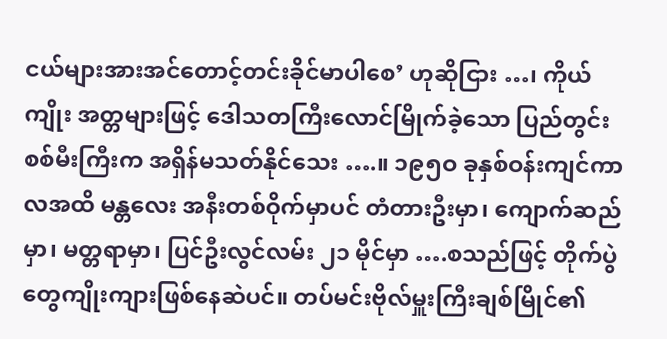ငယ်များအားအင်တောင့်တင်းခိုင်မာပါစေ’ ဟုဆိုငြား …၊ ကိုယ်ကျိုး အတ္တများဖြင့် ဒေါသတကြီးလောင်မြိုက်ခဲ့သော ပြည်တွင်းစစ်မီးကြီးက အရှိန်မသတ်နိုင်သေး ….။ ၁၉၅ဝ ခုနှစ်ဝန်းကျင်ကာလအထိ မန္တလေး အနီးတစ်ဝိုက်မှာပင် တံတားဦးမှာ၊ ကျောက်ဆည်မှာ၊ မတ္တရာမှာ၊ ပြင်ဦးလွင်လမ်း ၂၁ မိုင်မှာ ….စသည်ဖြင့် တိုက်ပွဲတွေကျိုးကျားဖြစ်နေဆဲပင်။ တပ်မင်းဗိုလ်မှူးကြီးချစ်မြိုင်၏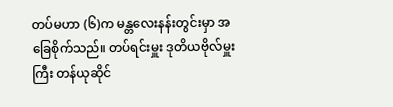တပ်မဟာ (၆)က မန္တလေးနန်းတွင်းမှာ အခြေစိုက်သည်။ တပ်ရင်းမှူး ဒုတိယဗိုလ်မှူးကြီး တန်ယုဆိုင်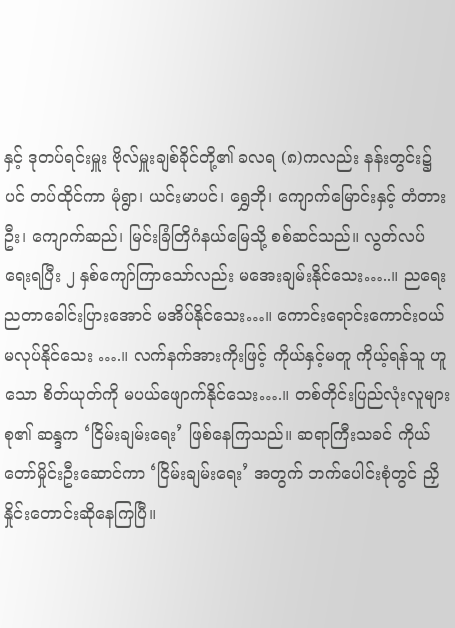နှင့် ဒုတပ်ရင်းမှူး ဗိုလ်မှူးချစ်ခိုင်တို့၏ ခလရ (၈)ကလည်း နန်းတွင်း၌ပင် တပ်ထိုင်ကာ မုံရွာ၊ ယင်းမာပင်၊ ရွှေဘို၊ ကျောက်မြောင်းနှင့် တံတားဦး၊ ကျောက်ဆည်၊ မြင်းခြံတြိဂံနယ်မြေသို့ စစ်ဆင်သည်။ လွတ်လပ်ရေးရပြီး ၂ နှစ်ကျော်ကြာသော်လည်း မအေးချမ်းနိုင်သေး…..။ ညရေးညတာခေါင်းပြားအောင် မအိပ်နိုင်သေး…။ ကောင်းရောင်းကောင်းဝယ်မလုပ်နိုင်သေး ….။ လက်နက်အားကိုးဖြင့် ကိုယ်နှင့်မတူ ကိုယ့်ရန်သူ ဟူသော စိတ်ယုတ်ကို မပယ်ဖျောက်နိုင်သေး….။ တစ်တိုင်းပြည်လုံးလူများစု၏ ဆန္ဒက ‘ငြိမ်းချမ်းရေး’ ဖြစ်နေကြသည်။ ဆရာကြီးသခင် ကိုယ်တော်မှိုင်းဦးဆောင်ကာ ‘ငြိမ်းချမ်းရေး’ အတွက် ဘက်ပေါင်းစုံတွင် ညှိနှိုင်းတောင်းဆိုနေကြပြီ။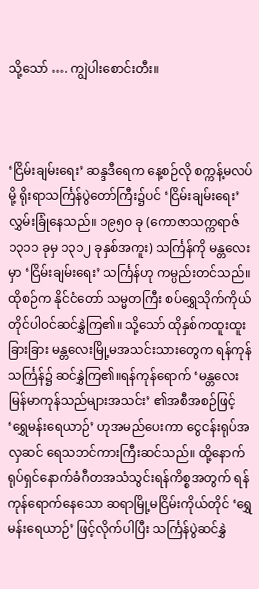သို့သော် …. ကျွဲပါးစောင်းတီး။



‘ငြိမ်းချမ်းရေး’ ဆန္ဒဒီရေက နေ့စဉ်လို စက္ကန့်မလပ်မို့ ရိုးရာသင်္ကြန်ပွဲတော်ကြီး၌ပင် ‘ငြိမ်းချမ်းရေး’ လွှမ်းခြုံနေသည်။ ၁၉၅ဝ ခု (ကောဇာသက္ကရာဇ် ၁၃၁၁ ခုမှ ၁၃၁၂ ခုနှစ်အကူး) သင်္ကြန်ကို မန္တလေးမှာ ‘ငြိမ်းချမ်းရေး’ သင်္ကြန်ဟု ကမ္ပည်းတင်သည်။ ထိုစဉ်က နိုင်ငံတော် သမ္မတကြီး စပ်ရွှေသိုက်ကိုယ်တိုင်ပါဝင်ဆင်နွှဲကြ၏။ သို့သော် ထိုနှစ်ကထူးထူးခြားခြား မန္တလေးမြို့မအသင်းသားတွေက ရန်ကုန်သင်္ကြန်၌ ဆင်နွှဲကြ၏။ရန်ကုန်ရောက် ‘မန္တလေးမြန်မာကုန်သည်များအသင်း’ ၏အစီအစဉ်ဖြင့် ‘ရွှေမန်းရေယာဉ်’ ဟုအမည်ပေးကာ ငွေငန်းရုပ်အလှဆင် ရေသဘင်ကားကြီးဆင်သည်။ ထို့နောက် ရုပ်ရှင်နောက်ခံဂီတအသံသွင်းရန်ကိစ္စအတွက် ရန်ကုန်ရောက်နေသော ဆရာမြို့မငြိမ်းကိုယ်တိုင် ‘ရွှေမန်းရေယာဉ်’ ဖြင့်လိုက်ပါပြီး သင်္ကြန်ပွဲဆင်နွှဲ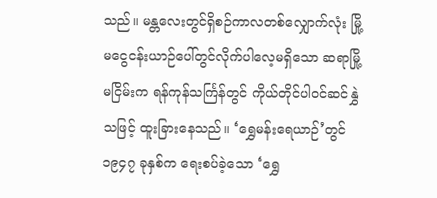သည်။ မန္တလေးတွင်ရှိစဉ်ကာလတစ်လျှောက်လုံး မြို့မငွေငန်းယာဉ်ပေါ်တွင်လိုက်ပါလေ့မရှိသော ဆရာမြို့မငြိမ်းက ရန်ကုန်သင်္ကြန်တွင် ကိုယ်တိုင်ပါဝင်ဆင်နွှဲသဖြင့် ထူးခြားနေသည်။ ‘ရွှေမန်းရေယာဉ်’တွင် ၁၉၄၇ ခုနှစ်က ရေးစပ်ခဲ့သော ‘ရွှေ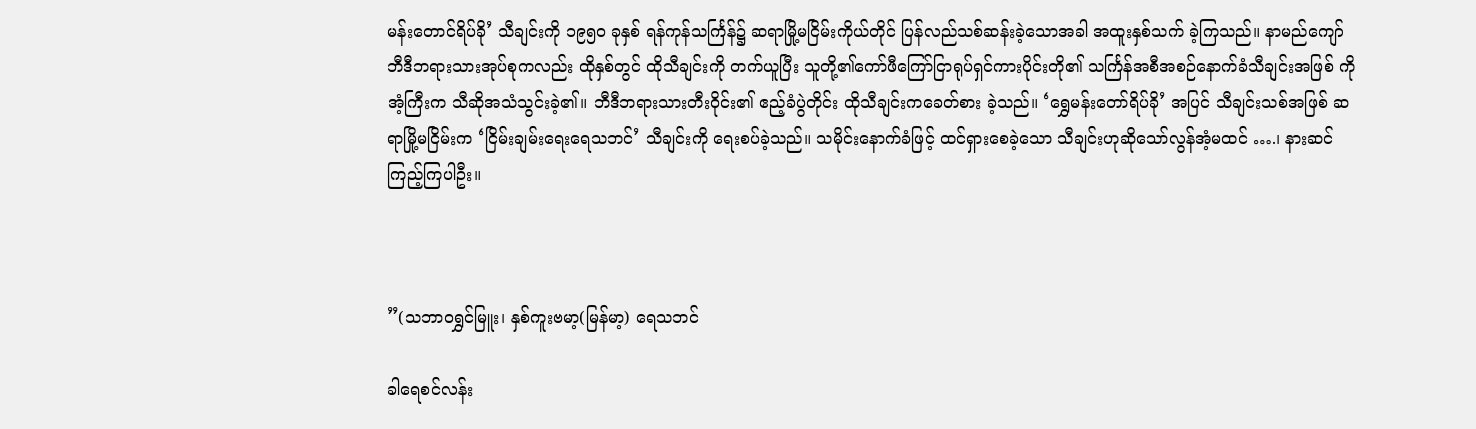မန်းတောင်ရိပ်ခို’ သီချင်းကို ၁၉၅ဝ ခုနှစ် ရန်ကုန်သင်္ကြန်၌ ဆရာမြို့မငြိမ်းကိုယ်တိုင် ပြန်လည်သစ်ဆန်းခဲ့သောအခါ အထူးနှစ်သက် ခဲ့ကြသည်။ နာမည်ကျော် ဘီဒီဘရားသားအုပ်စုကလည်း ထိုနှစ်တွင် ထိုသီချင်းကို တက်ယူပြီး သူတို့၏ကော်ဖီကြော်ငြာရုပ်ရှင်ကားပိုင်းတို၏ သင်္ကြန်အစီအစဉ်နောက်ခံသီချင်းအဖြစ် ကိုအံ့ကြီးက သီဆိုအသံသွင်းခဲ့၏။ ဘီဒီဘရားသားတီးဝိုင်း၏ ဧည့်ခံပွဲတိုင်း ထိုသီချင်းကခေတ်စား ခဲ့သည်။ ‘ရွှေမန်းတော်ရိပ်ခို’ အပြင် သီချင်းသစ်အဖြစ် ဆရာမြို့မငြိမ်းက ‘ငြိမ်းချမ်းရေးရေသဘင်’ သီချင်းကို ရေးစပ်ခဲ့သည်။ သမိုင်းနောက်ခံဖြင့် ထင်ရှားစေခဲ့သော သီချင်းဟုဆိုသော်လွန်အံ့မထင် ….၊ နားဆင်ကြည့်ကြပါဦး။



”(သဘာဝရွှင်မြူး၊ နှစ်ကူးဗမာ့(မြန်မာ့) ရေသဘင်

ခါရေစင်လန်း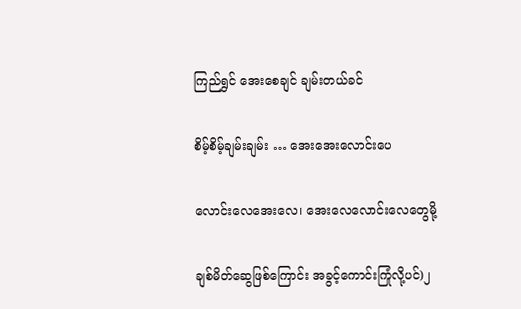ကြည်ရွှင် အေးစေချင် ချမ်းတယ်ခင်

စိမ့်စိမ့်ချမ်းချမ်း … အေးအေးလောင်းပေ

လောင်းလေအေးလေ၊ အေးလေလောင်းလေတွေမို့

ချစ်မိတ်ဆွေဖြစ်ကြောင်း အခွင့်ကောင်းကြုံလို့ပင်)၂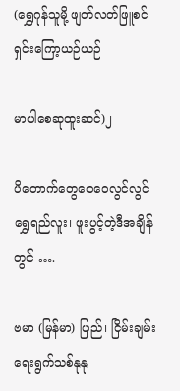(ရွှေဂုန်သူမို့ ဖျတ်လတ်ဖြူစင် ရှင်းကြော့ယဉ်ယဉ်

မာပါစေဆုထူးဆင်)၂

ပိတောက်တွေဝေဝေလွင်လွင် ရွှေရည်လူး၊ ဖူးပွင့်တဲ့ဒီအချိန်တွင် ….

ဗမာ (မြန်မာ) ပြည်၊ ငြိမ်းချမ်းရေးရွက်သစ်နုနု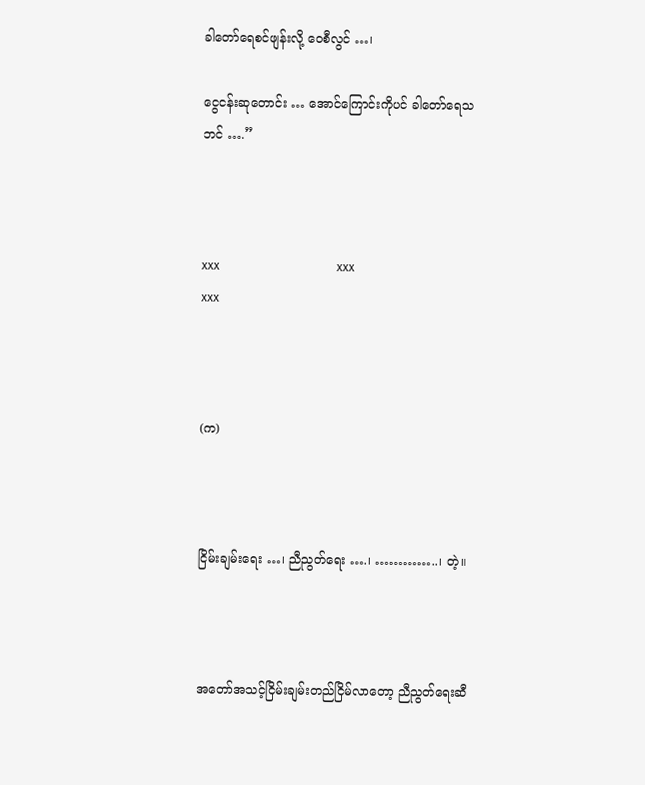ခါတော်ရေစင်ဖျန်းလို့ ဝေစီလွင် …၊

ငွေငန်းဆုတောင်း … အောင်ကြောင်းကိုပင် ခါတော်ရေသဘင် ….”



xxx                                       xxx                                       xxx



(က)



ငြိမ်းချမ်းရေး …၊ ညီညွတ်ရေး ….၊ …………..၊ တဲ့။



အတော်အသင့်ငြိမ်းချမ်းတည်ငြိမ်လာတော့ ညီညွတ်ရေးဆီ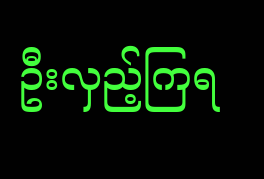ဦးလှည့်ကြရ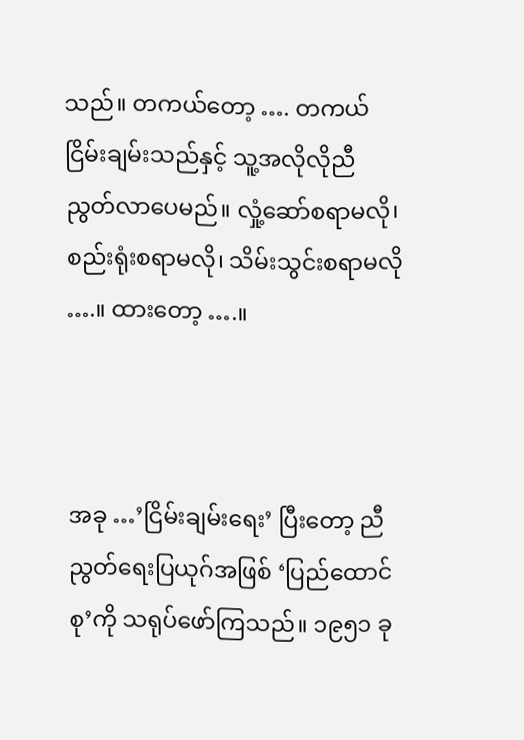သည်။ တကယ်တော့ …. တကယ်ငြိမ်းချမ်းသည်နှင့် သူ့အလိုလိုညီညွတ်လာပေမည်။ လှုံ့ဆော်စရာမလို၊ စည်းရုံးစရာမလို၊ သိမ်းသွင်းစရာမလို ….။ ထားတော့ ….။



အခု …’ငြိမ်းချမ်းရေး’ ပြီးတော့ ညီညွတ်ရေးပြယုဂ်အဖြစ် ‘ပြည်ထောင်စု’ကို သရုပ်ဖော်ကြသည်။ ၁၉၅၁ ခု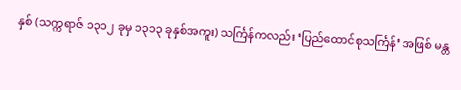နှစ် (သက္ကရာဇ် ၁၃၁၂ ခုမှ ၁၃၁၃ ခုနှစ်အကူး) သင်္ကြန်ကလည်း ‘ပြည်ထောင်စုသင်္ကြန်’ အဖြစ် မန္တ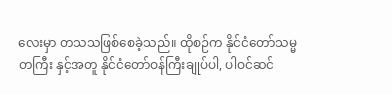လေးမှာ တသသဖြစ်စေခဲ့သည်။ ထိုစဉ်က နိုင်ငံတော်သမ္မတကြီး နှင့်အတူ နိုင်ငံတော်ဝန်ကြီးချုပ်ပါ, ပါဝင်ဆင်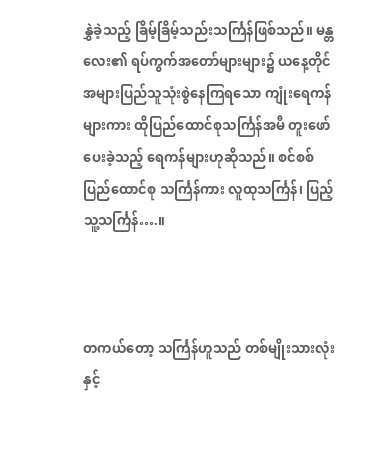နွှဲခဲ့သည့် ခြိမ့်ခြိမ့်သည်းသင်္ကြန်ဖြစ်သည်။ မန္တလေး၏ ရပ်ကွက်အတော်များများ၌ ယနေ့တိုင် အများပြည်သူသုံးစွဲနေကြရသော ကျုံးရေကန်များကား ထိုပြည်ထောင်စုသင်္ကြန်အမီ တူးဖော်ပေးခဲ့သည့် ရေကန်များဟုဆိုသည်။ စင်စစ်ပြည်ထောင်စု သင်္ကြန်ကား လူထုသင်္ကြန်၊ ပြည့်သူ့သင်္ကြန်….။



တကယ်တော့ သင်္ကြန်ဟူသည် တစ်မျိုးသားလုံးနှင့်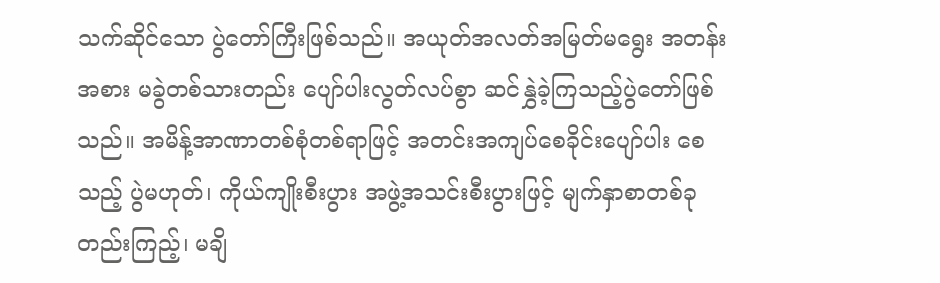သက်ဆိုင်သော ပွဲတော်ကြီးဖြစ်သည်။ အယုတ်အလတ်အမြတ်မရွေး အတန်းအစား မခွဲတစ်သားတည်း ပျော်ပါးလွတ်လပ်စွာ ဆင်နွှဲခဲ့ကြသည့်ပွဲတော်ဖြစ်သည်။ အမိန့်အာဏာတစ်စုံတစ်ရာဖြင့် အတင်းအကျပ်စေခိုင်းပျော်ပါး စေသည့် ပွဲမဟုတ်၊ ကိုယ်ကျိုးစီးပွား အဖွဲ့အသင်းစီးပွားဖြင့် မျက်နှာစာတစ်ခုတည်းကြည့်၊ မချိ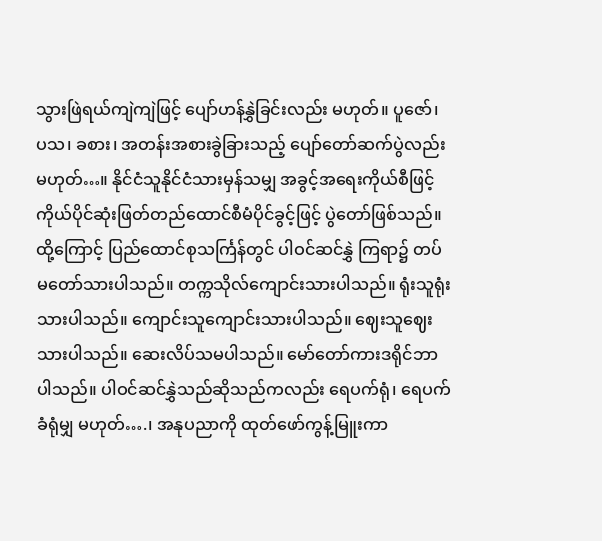သွားဖြဲရယ်ကျဲကျဲဖြင့် ပျော်ဟန်နွှဲခြင်းလည်း မဟုတ်။ ပူဇော်၊ ပသ၊ ခစား၊ အတန်းအစားခွဲခြားသည့် ပျော်တော်ဆက်ပွဲလည်းမဟုတ်…။ နိုင်ငံသူနိုင်ငံသားမှန်သမျှ အခွင့်အရေးကိုယ်စီဖြင့် ကိုယ်ပိုင်ဆုံးဖြတ်တည်ထောင်စီမံပိုင်ခွင့်ဖြင့် ပွဲတော်ဖြစ်သည်။ ထို့ကြောင့် ပြည်ထောင်စုသင်္ကြန်တွင် ပါဝင်ဆင်နွှဲ ကြရာ၌ တပ်မတော်သားပါသည်။ တက္ကသိုလ်ကျောင်းသားပါသည်။ ရုံးသူရုံးသားပါသည်။ ကျောင်းသူကျောင်းသားပါသည်။ ဈေးသူဈေးသားပါသည်။ ဆေးလိပ်သမပါသည်။ မော်တော်ကားဒရိုင်ဘာပါသည်။ ပါဝင်ဆင်နွှဲသည်ဆိုသည်ကလည်း ရေပက်ရုံ၊ ရေပက်ခံရုံမျှ မဟုတ်….၊ အနုပညာကို ထုတ်ဖော်ကွန့်မြူးကာ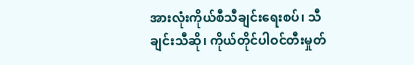အားလုံးကိုယ်စီသီချင်းရေးစပ်၊ သီချင်းသီဆို၊ ကိုယ်တိုင်ပါဝင်တီးမှုတ်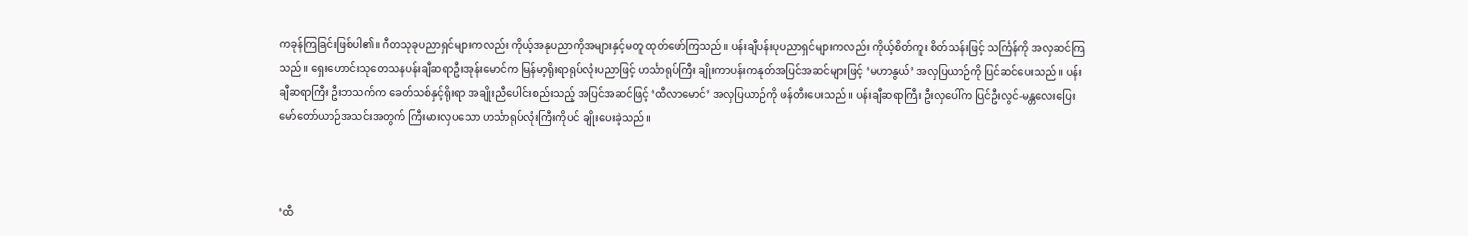ကခုန်ကြခြင်းဖြစ်ပါ၏။ ဂီတသုခုပညာရှင်များကလည်း ကိုယ့်အနုပညာကိုအများနှင့်မတူ ထုတ်ဖော်ကြသည်။ ပန်းချီပန်းပုပညာရှင်များကလည်း ကိုယ့်စိတ်ကူး စိတ်သန်းဖြင့် သင်္ကြန်ကို အလှဆင်ကြသည်။ ရှေးဟောင်းသုတေသနပန်းချီဆရာဦးအုန်းမောင်က မြန်မာ့ရိုးရာရုပ်လုံးပညာဖြင့် ဟင်္သာရုပ်ကြီး ချိုးကာပန်းကနုတ်အပြင်အဆင်များဖြင့် ‘မဟာနွယ်’ အလှပြယာဉ်ကို ပြင်ဆင်ပေးသည်။ ပန်းချီဆရာကြီး ဦးဘသက်က ခေတ်သစ်နှင့်ရိုးရာ အချိုးညီပေါင်းစည်းသည့် အပြင်အဆင်ဖြင့် ‘ထီလာမောင်’ အလှပြယာဉ်ကို ဖန်တီးပေးသည်။ ပန်းချီဆရာကြီး ဦးလှပေါ်က ပြင်ဦးလွင်-မန္တလေးပြေး မော်တော်ယာဉ်အသင်းအတွက် ကြီးမားလှပသော ဟင်္သာရုပ်လုံးကြီးကိုပင် ချိုးပေးခဲ့သည်။



‘ထီ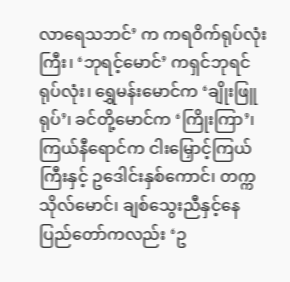လာရေသဘင်’ က ကရဝိက်ရုပ်လုံးကြီး၊ ‘ဘုရင့်မောင်’ ကရှင်ဘုရင်ရုပ်လုံး၊ ရွှေမန်းမောင်က ‘ချိုးဖြူရုပ်’၊ ခင်တို့မောင်က ‘ကြိုးကြာ’၊ ကြယ်နီရောင်က ငါးမြှောင့်ကြယ်ကြီးနှင့် ဥဒေါင်းနှစ်ကောင်၊ တက္ကသိုလ်မောင်၊ ချစ်သွေးညီနှင့်နေပြည်တော်ကလည်း ‘ဥ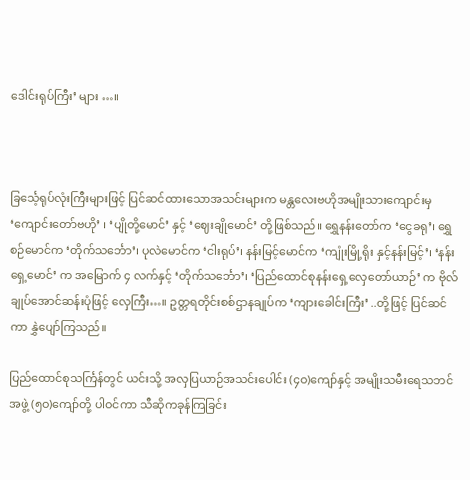ဒေါင်းရုပ်ကြီး’ များ …။



ခြင်္သေ့ရုပ်လုံးကြီးများဖြင့် ပြင်ဆင်ထားသောအသင်းများက မန္တလေးဗဟိုအမျိုးသားကျောင်းမှ ‘ကျောင်းတော်ဗဟို’ ၊ ‘ပျိုတို့မောင်’ နှင့် ‘ဈေးချိုမောင်’ တို့ဖြစ်သည်။ ရွှေနန်းတော်က ‘ငွေခရု’၊ ရွှေစဉ်မောင်က ‘တိုက်သင်္ဘော’၊ ပုလဲမောင်က ‘ငါးရုပ်’၊ နန်းမြင့်မောင်က ‘ကျုံးမြို့ရိုး နှင့်နန်းမြင့်’၊ ‘နန်းရှေ့မောင်’ က အမြောက် ၄ လက်နှင့် ‘တိုက်သင်္ဘော’၊ ‘ပြည်ထောင်စုနန်းရှေ့လှေတော်ယာဉ်’ က ဗိုလ်ချုပ်အောင်ဆန်းပုံဖြင့် လှေကြီး…။ ဥတ္တရတိုင်းစစ်ဌာနချုပ်က ‘ကျားခေါင်းကြီး’ ..တို့ဖြင့် ပြင်ဆင်ကာ နွှဲပျော်ကြသည်။

ပြည်ထောင်စုသင်္ကြန်တွင် ယင်းသို့ အလှပြယာဉ်အသင်းပေါင်း (၄ဝ)ကျော်နှင့် အမျိုးသမီးရေသဘင်အဖွဲ့ (၅ဝ)ကျော်တို့ ပါဝင်ကာ သီဆိုကခုန်ကြခြင်း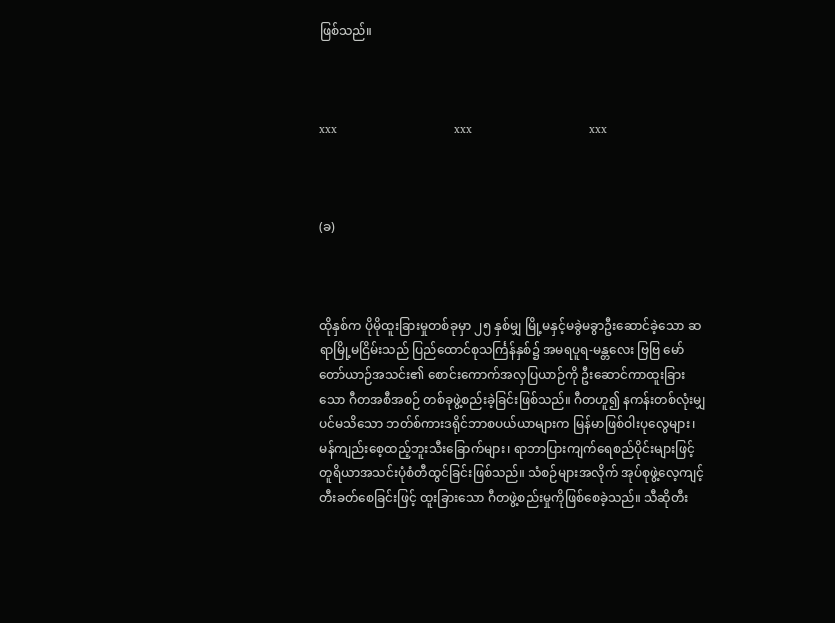ဖြစ်သည်။



xxx                                       xxx                                       xxx



(ခ)



ထိုနှစ်က ပိုမိုထူးခြားမှုတစ်ခုမှာ ၂၅ နှစ်မျှ မြို့မနှင့်မခွဲမခွာဦးဆောင်ခဲ့သော ဆရာမြို့မငြိမ်းသည် ပြည်ထောင်စုသင်္ကြန်နှစ်၌ အမရပူရ-မန္တလေး ဗြဗြ မော်တော်ယာဉ်အသင်း၏ စောင်းကောက်အလှပြယာဉ်ကို ဦးဆောင်ကာထူးခြားသော ဂီတအစီအစဉ် တစ်ခုဖွဲ့စည်းခဲ့ခြင်းဖြစ်သည်။ ဂီတဟူ၍ နကန်းတစ်လုံးမျှပင်မသိသော ဘတ်စ်ကားဒရိုင်ဘာစပယ်ယာများက မြန်မာဖြစ်ဝါးပုလွေများ၊ မန်ကျည်းစေ့ထည့်ဘူးသီးခြောက်များ၊ ရာဘာပြားကျက်ရေစည်ပိုင်းများဖြင့် တူရိယာအသင်းပုံစံတီထွင်ခြင်းဖြစ်သည်။ သံစဉ်များအလိုက် အုပ်စုဖွဲ့လေ့ကျင့်တီးခတ်စေခြင်းဖြင့် ထူးခြားသော ဂီတဖွဲ့စည်းမှုကိုဖြစ်စေခဲ့သည်။ သီဆိုတီး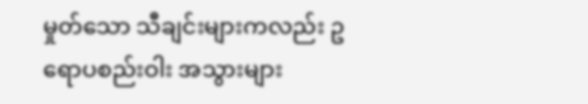မှုတ်သော သီချင်းများကလည်း ဥရောပစည်းဝါး အသွားများ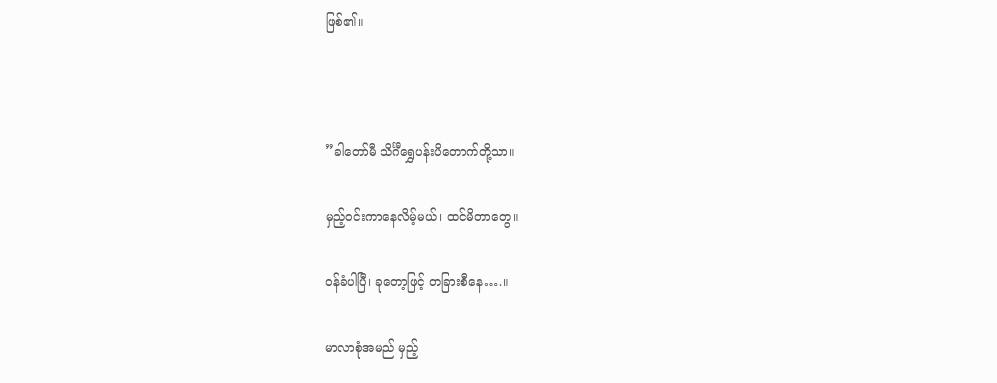ဖြစ်၏။



”ခါတော်မီ သိင်္ဂီရွှေပန်းပိတောက်တို့သာ။

မှည့်ဝင်းကာနေလိမ့်မယ်၊ ထင်မိတာတွေ။

ဝန်ခံပါပြီ၊ ခုတော့ဖြင့် တခြားစီနေ….။

မာလာစုံအမည် မှည့်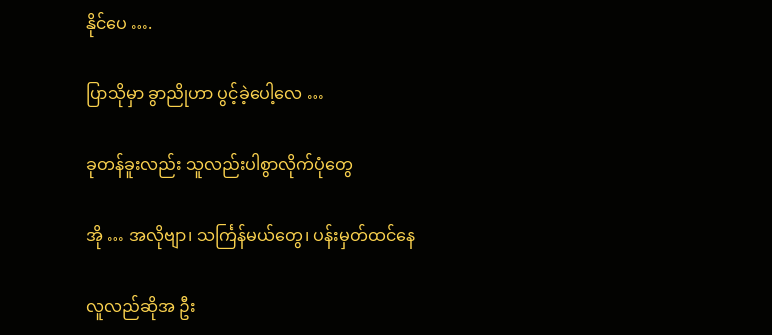နိုင်ပေ ….

ပြာသိုမှာ ခွာညိုဟာ ပွင့်ခဲ့ပေါ့လေ …

ခုတန်ခူးလည်း သူလည်းပါစွာလိုက်ပုံတွေ

အို … အလိုဗျာ၊ သင်္ကြန်မယ်တွေ၊ ပန်းမှတ်ထင်နေ

လူလည်ဆိုအ ဦး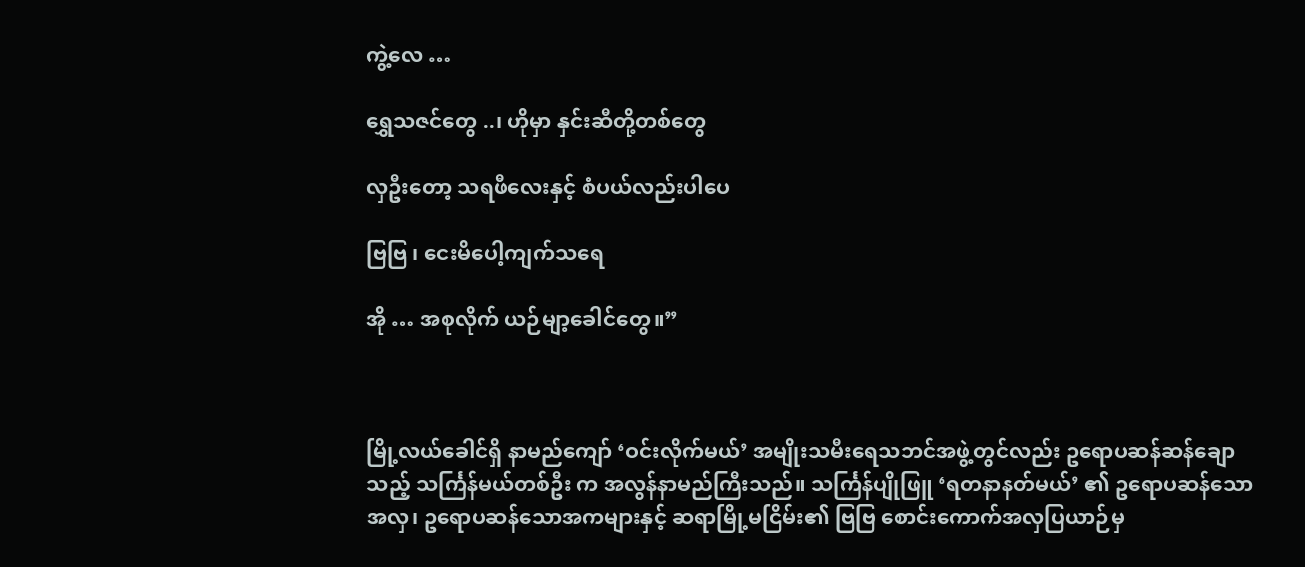ကွဲ့လေ …

ရွှေသဇင်တွေ ..၊ ဟိုမှာ နှင်းဆီတို့တစ်တွေ

လှဦးတော့ သရဖီလေးနှင့် စံပယ်လည်းပါပေ

ဗြဗြ ၊ ငေးမိပေါ့ကျက်သရေ

အို … အစုလိုက် ယဉ်မျာ့ခေါင်တွေ။”



မြို့လယ်ခေါင်ရှိ နာမည်ကျော် ‘ဝင်းလိုက်မယ်’ အမျိုးသမီးရေသဘင်အဖွဲ့တွင်လည်း ဥရောပဆန်ဆန်ချောသည့် သင်္ကြန်မယ်တစ်ဦး က အလွန်နာမည်ကြီးသည်။ သင်္ကြန်ပျိုဖြူ ‘ရတနာနတ်မယ်’ ၏ ဥရောပဆန်သောအလှ၊ ဥရောပဆန်သောအကများနှင့် ဆရာမြို့မငြိမ်း၏ ဗြဗြ စောင်းကောက်အလှပြယာဉ်မှ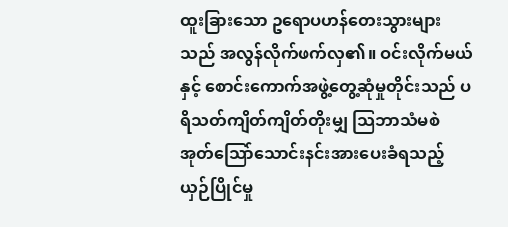ထူးခြားသော ဥရောပဟန်တေးသွားများသည် အလွန်လိုက်ဖက်လှ၏။ ဝင်းလိုက်မယ်နှင့် စောင်းကောက်အဖွဲ့တွေ့ဆုံမှုတိုင်းသည် ပရိသတ်ကျိတ်ကျိတ်တိုးမျှ သြဘာသံမစဲ အုတ်သြော်သောင်းနင်းအားပေးခံရသည့် ယှဉ်ပြိုင်မှု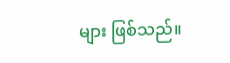များ ဖြစ်သည်။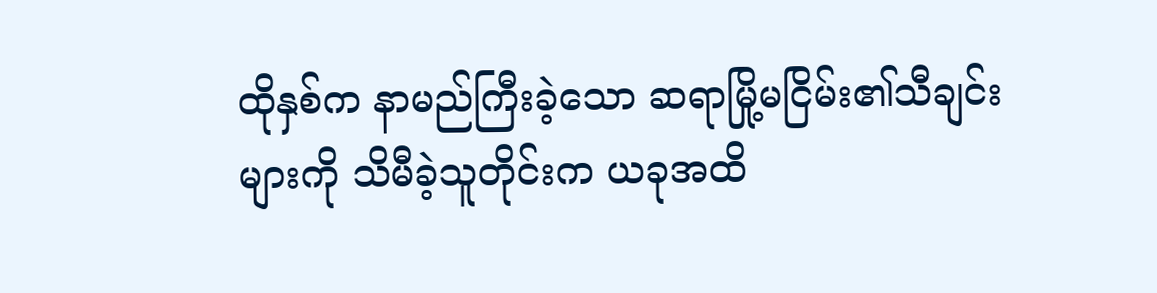ထိုနှစ်က နာမည်ကြီးခဲ့သော ဆရာမြို့မငြိမ်း၏သီချင်းများကို သိမီခဲ့သူတိုင်းက ယခုအထိ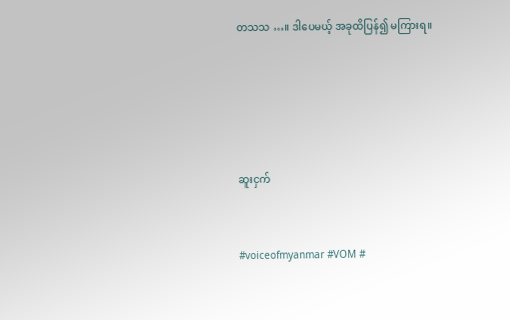တသသ …။ ဒါပေမယ့် အခုထိပြန်၍ မကြားရ။







ဆူးငှက်



#voiceofmyanmar #VOM #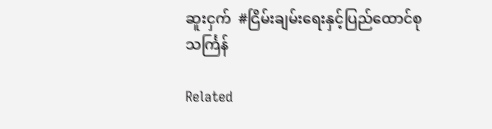ဆူးငှက်  #ငြိမ်းချမ်းရေးနှင့်ပြည်ထောင်စုသင်္ကြန်

Related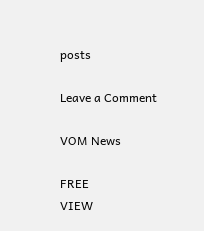posts

Leave a Comment

VOM News

FREE
VIEW